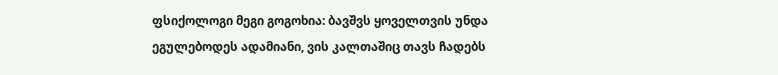ფსიქოლოგი მეგი გოგოხია: ბავშვს ყოველთვის უნდა ეგულებოდეს ადამიანი, ვის კალთაშიც თავს ჩადებს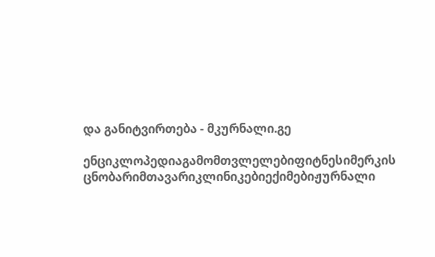და განიტვირთება - მკურნალი.გე

ენციკლოპედიაგამომთვლელებიფიტნესიმერკის ცნობარიმთავარიკლინიკებიექიმებიჟურნალი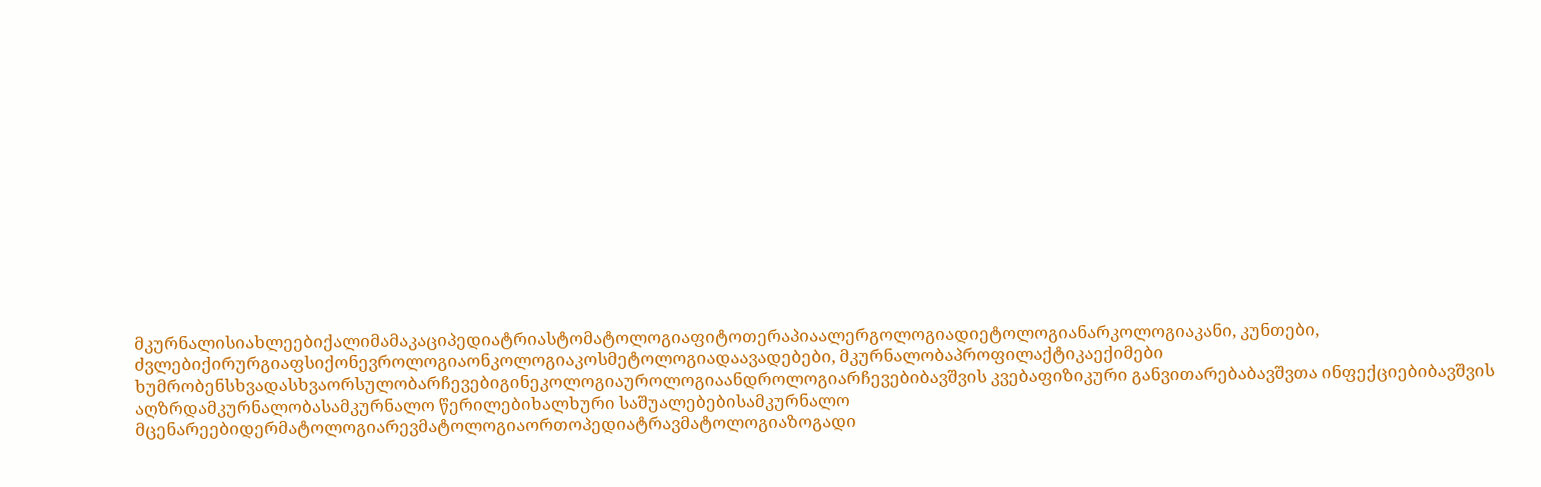მკურნალისიახლეებიქალიმამაკაციპედიატრიასტომატოლოგიაფიტოთერაპიაალერგოლოგიადიეტოლოგიანარკოლოგიაკანი, კუნთები, ძვლებიქირურგიაფსიქონევროლოგიაონკოლოგიაკოსმეტოლოგიადაავადებები, მკურნალობაპროფილაქტიკაექიმები ხუმრობენსხვადასხვაორსულობარჩევებიგინეკოლოგიაუროლოგიაანდროლოგიარჩევებიბავშვის კვებაფიზიკური განვითარებაბავშვთა ინფექციებიბავშვის აღზრდამკურნალობასამკურნალო წერილებიხალხური საშუალებებისამკურნალო მცენარეებიდერმატოლოგიარევმატოლოგიაორთოპედიატრავმატოლოგიაზოგადი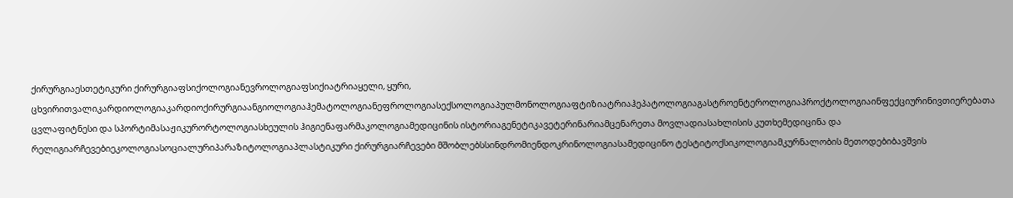ქირურგიაესთეტიკური ქირურგიაფსიქოლოგიანევროლოგიაფსიქიატრიაყელი, ყური, ცხვირითვალიკარდიოლოგიაკარდიოქირურგიაანგიოლოგიაჰემატოლოგიანეფროლოგიასექსოლოგიაპულმონოლოგიაფტიზიატრიაჰეპატოლოგიაგასტროენტეროლოგიაპროქტოლოგიაინფექციურინივთიერებათა ცვლაფიტნესი და სპორტიმასაჟიკურორტოლოგიასხეულის ჰიგიენაფარმაკოლოგიამედიცინის ისტორიაგენეტიკავეტერინარიამცენარეთა მოვლადიასახლისის კუთხემედიცინა და რელიგიარჩევებიეკოლოგიასოციალურიპარაზიტოლოგიაპლასტიკური ქირურგიარჩევები მშობლებსსინდრომიენდოკრინოლოგიასამედიცინო ტესტიტოქსიკოლოგიამკურნალობის მეთოდებიბავშვის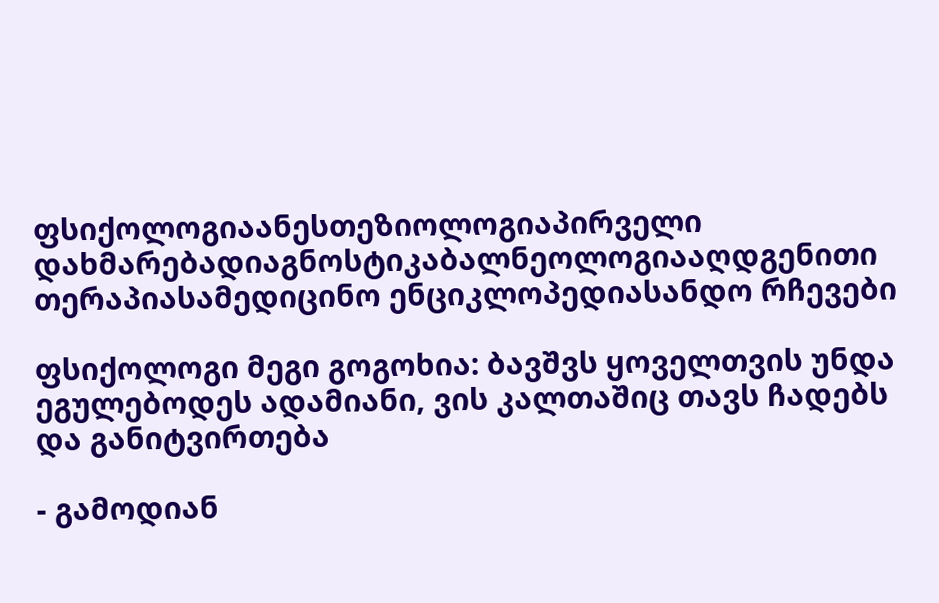ფსიქოლოგიაანესთეზიოლოგიაპირველი დახმარებადიაგნოსტიკაბალნეოლოგიააღდგენითი თერაპიასამედიცინო ენციკლოპედიასანდო რჩევები

ფსიქოლოგი მეგი გოგოხია: ბავშვს ყოველთვის უნდა ეგულებოდეს ადამიანი, ვის კალთაშიც თავს ჩადებს და განიტვირთება

- გამოდიან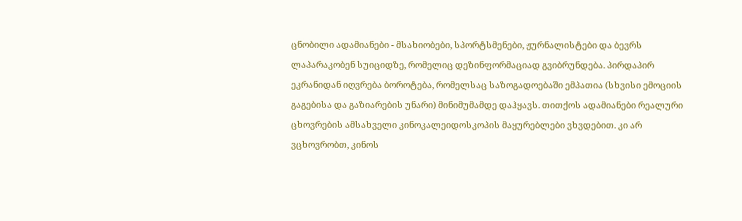ცნობილი ადამიანები - მსახიობები, სპორტსმენები, ჟურნალისტები და ბევრს ლაპარაკობენ სუიციდზე, რომელიც დეზინფორმაციად გვიბრუნდება. პირდაპირ ეკრანიდან იღვრება ბოროტება, რომელსაც საზოგადოებაში ემპათია (სხვისი ემოციის გაგებისა და გაზიარების უნარი) მინიმუმამდე დაჰყავს. თითქოს ადამიანები რეალური ცხოვრების ამსახველი კინოკალეიდოსკოპის მაყურებლები ვხვდებით. კი არ ვცხოვრობთ, კინოს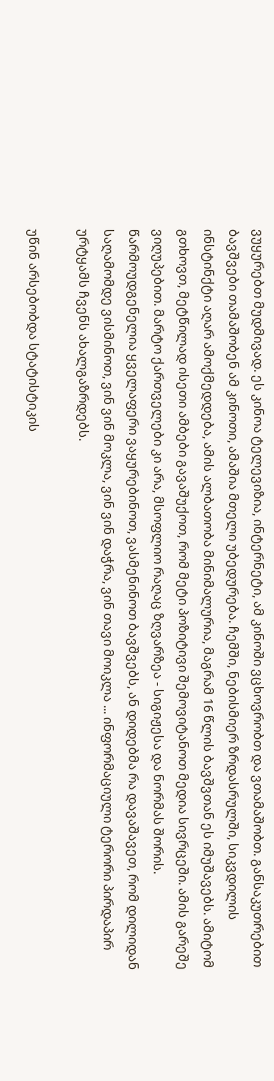ვუყურებთ მუდმივად. ეს კინოა ტელევიზია, ინტერნეტი, ამ კინოში ვცხოვრობთ და ვთამაშობთ. განსაკუთრებით ბავშვები თამაშობენ ამ კინოთი, ამაშია მთელი უბედურება. ჩემში, ნებისმიერ ზრდასრულში, სიკვდილის ინსტინქტი აღარ ამოქმედდება, ამის ალბათობა მინიმალურია, მაგრამ 16 წლის ბავშვთან ეს იმუშავებს. ამიტომ გთხოვთ, მეტწილად ისეთი ამბები გავაშუქოთ, რომ მეტი პოზიტივი შემოვიტანოთ მედია სივრცეში. ამის გარეშე ვიღუპებით. მარტო ქართველები კი არა, მსოფლიო რაღაც ზღვარზეა - სიგიჟესა და ნორმას შორის. წარმოუდგენელია ყველაფერი ვაყურებინოთ, ვასმენინოთ ბავშვებს, ან დიდებმა რა დავაშავეთ, რომ დილიდან საღამომდე ვისმინოთ, ვინ ვინ მოკლა, ვინ ვინ დაჭრა, ვინ თავი მოიკლა ... ინფორმაციული ტერორი პირდაპირ ურტყამს ჩვენს ახალგაზრდებს.

უწინ არსებობდა სტატისტიკის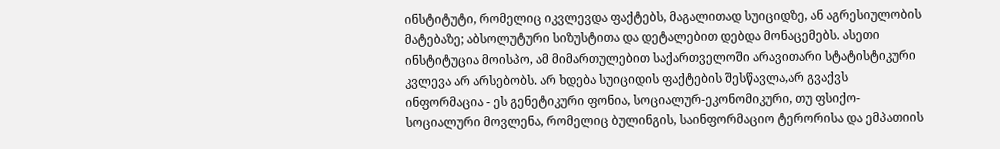ინსტიტუტი, რომელიც იკვლევდა ფაქტებს, მაგალითად სუიციდზე, ან აგრესიულობის მატებაზე; აბსოლუტური სიზუსტითა და დეტალებით დებდა მონაცემებს. ასეთი ინსტიტუცია მოისპო, ამ მიმართულებით საქართველოში არავითარი სტატისტიკური კვლევა არ არსებობს. არ ხდება სუიციდის ფაქტების შესწავლა,არ გვაქვს ინფორმაცია - ეს გენეტიკური ფონია, სოციალურ-ეკონომიკური, თუ ფსიქო-სოციალური მოვლენა, რომელიც ბულინგის, საინფორმაციო ტერორისა და ემპათიის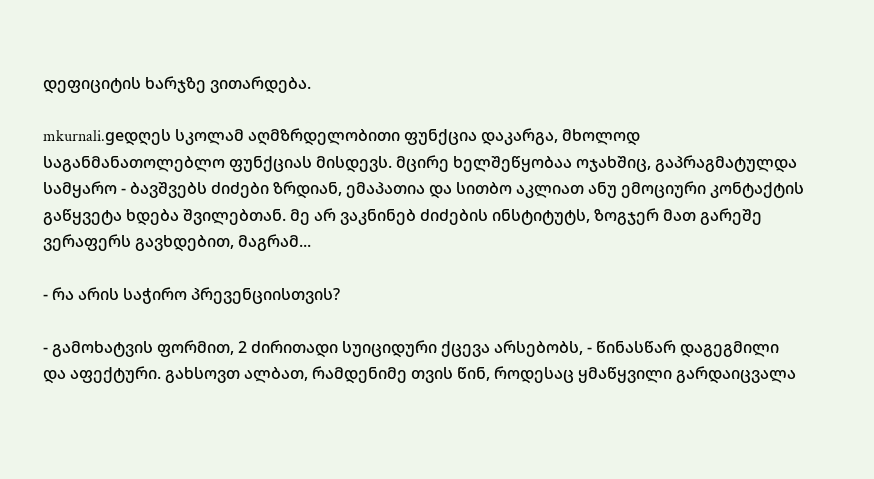დეფიციტის ხარჯზე ვითარდება.

mkurnali.geდღეს სკოლამ აღმზრდელობითი ფუნქცია დაკარგა, მხოლოდ საგანმანათოლებლო ფუნქციას მისდევს. მცირე ხელშეწყობაა ოჯახშიც, გაპრაგმატულდა სამყარო - ბავშვებს ძიძები ზრდიან, ემაპათია და სითბო აკლიათ ანუ ემოციური კონტაქტის გაწყვეტა ხდება შვილებთან. მე არ ვაკნინებ ძიძების ინსტიტუტს, ზოგჯერ მათ გარეშე ვერაფერს გავხდებით, მაგრამ...

- რა არის საჭირო პრევენციისთვის?

- გამოხატვის ფორმით, 2 ძირითადი სუიციდური ქცევა არსებობს, - წინასწარ დაგეგმილი და აფექტური. გახსოვთ ალბათ, რამდენიმე თვის წინ, როდესაც ყმაწყვილი გარდაიცვალა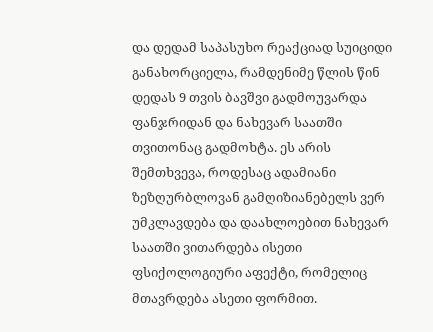და დედამ საპასუხო რეაქციად სუიციდი განახორციელა, რამდენიმე წლის წინ დედას 9 თვის ბავშვი გადმოუვარდა ფანჯრიდან და ნახევარ საათში თვითონაც გადმოხტა. ეს არის შემთხვევა, როდესაც ადამიანი ზეზღურბლოვან გამღიზიანებელს ვერ უმკლავდება და დაახლოებით ნახევარ საათში ვითარდება ისეთი ფსიქოლოგიური აფექტი, რომელიც მთავრდება ასეთი ფორმით.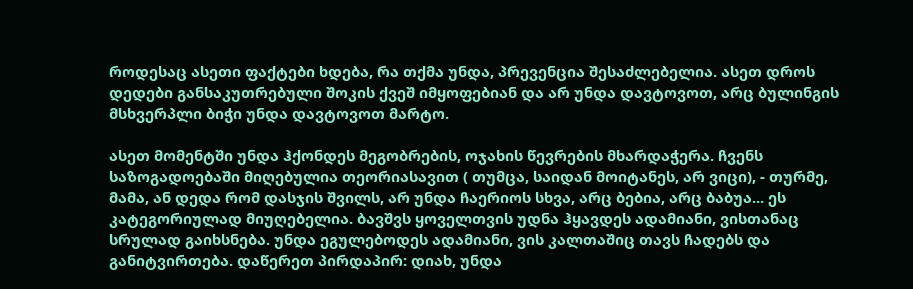როდესაც ასეთი ფაქტები ხდება, რა თქმა უნდა, პრევენცია შესაძლებელია. ასეთ დროს დედები განსაკუთრებული შოკის ქვეშ იმყოფებიან და არ უნდა დავტოვოთ, არც ბულინგის მსხვერპლი ბიჭი უნდა დავტოვოთ მარტო.

ასეთ მომენტში უნდა ჰქონდეს მეგობრების, ოჯახის წევრების მხარდაჭერა. ჩვენს საზოგადოებაში მიღებულია თეორიასავით ( თუმცა, საიდან მოიტანეს, არ ვიცი), - თურმე, მამა, ან დედა რომ დასჯის შვილს, არ უნდა ჩაერიოს სხვა, არც ბებია, არც ბაბუა... ეს კატეგორიულად მიუღებელია. ბავშვს ყოველთვის უდნა ჰყავდეს ადამიანი, ვისთანაც სრულად გაიხსნება. უნდა ეგულებოდეს ადამიანი, ვის კალთაშიც თავს ჩადებს და განიტვირთება. დაწერეთ პირდაპირ: დიახ, უნდა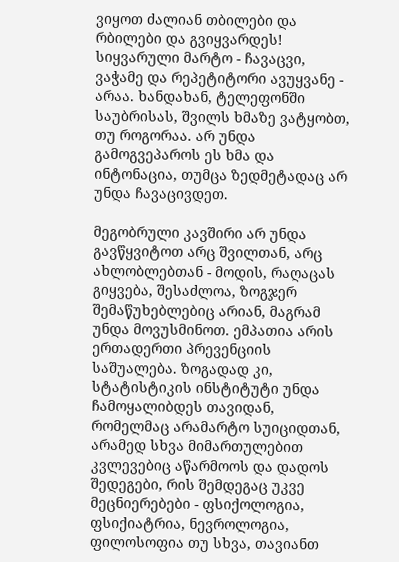ვიყოთ ძალიან თბილები და რბილები და გვიყვარდეს! სიყვარული მარტო - ჩავაცვი, ვაჭამე და რეპეტიტორი ავუყვანე - არაა. ხანდახან, ტელეფონში საუბრისას, შვილს ხმაზე ვატყობთ, თუ როგორაა. არ უნდა გამოგვეპაროს ეს ხმა და ინტონაცია, თუმცა ზედმეტადაც არ უნდა ჩავაცივდეთ.

მეგობრული კავშირი არ უნდა გავწყვიტოთ არც შვილთან, არც ახლობლებთან - მოდის, რაღაცას გიყვება, შესაძლოა, ზოგჯერ შემაწუხებლებიც არიან, მაგრამ უნდა მოვუსმინოთ. ემპათია არის ერთადერთი პრევენციის საშუალება. ზოგადად კი, სტატისტიკის ინსტიტუტი უნდა ჩამოყალიბდეს თავიდან, რომელმაც არამარტო სუიციდთან, არამედ სხვა მიმართულებით კვლევებიც აწარმოოს და დადოს შედეგები, რის შემდეგაც უკვე მეცნიერებები - ფსიქოლოგია, ფსიქიატრია, ნევროლოგია, ფილოსოფია თუ სხვა, თავიანთ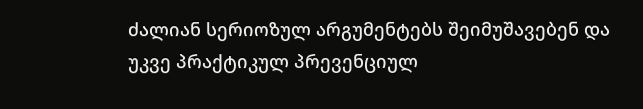ძალიან სერიოზულ არგუმენტებს შეიმუშავებენ და უკვე პრაქტიკულ პრევენციულ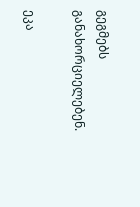გეგმებს განახორციელებენ.

ეკა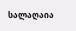სალაღაია